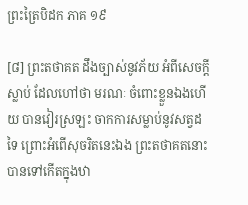ព្រះត្រៃបិដក ភាគ ១៩

[៨] ព្រះតថាគត ដឹងច្បាស់នូវភ័យ អំពីសេចក្តីស្លាប់ ដែលហៅថា មរណៈ ចំពោះខ្លួនឯងហើយ បានវៀរស្រឡះ ចាកការសម្លាប់នូវសត្វដទៃ ព្រោះអំពើសុចរិតនេះឯង ព្រះតថាគតនោះ បានទៅកើតក្នុងឋា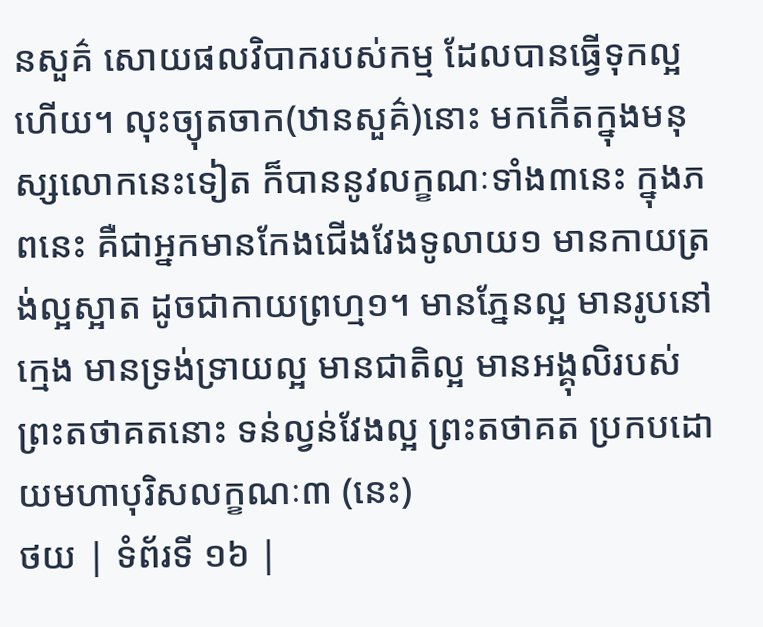នសួគ៌ សោយផលវិបាករបស់កម្ម ដែលបានធ្វើទុកល្អហើយ។ លុះច្យុតចាក(ឋានសួគ៌)នោះ មកកើតក្នុងមនុស្សលោកនេះទៀត ក៏បាននូវលក្ខណៈទាំង៣នេះ ក្នុងភពនេះ គឺជាអ្នកមានកែងជើងវែងទូលាយ១ មានកាយត្រង់ល្អស្អាត ដូចជាកាយព្រហ្ម១។ មានភ្នែនល្អ មានរូបនៅក្មេង មានទ្រង់ទ្រាយល្អ មានជាតិល្អ មានអង្គុលិរបស់ព្រះតថាគតនោះ ទន់ល្វន់វែងល្អ ព្រះតថាគត ប្រកបដោយមហាបុរិសលក្ខណៈ៣ (នេះ)
ថយ | ទំព័រទី ១៦ |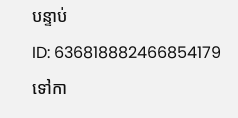បន្ទាប់
ID: 636818882466854179
ទៅកា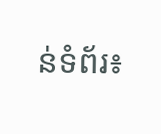ន់ទំព័រ៖